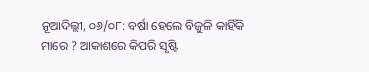ନୂଆଦିଲ୍ଲୀ, ୦୬/୦୮: ବର୍ଷା ହେଲେ ବିଜୁଳି କାହିଁକି ମାରେ ? ଆକାଶରେ କିପରି ସୃଷ୍ଟି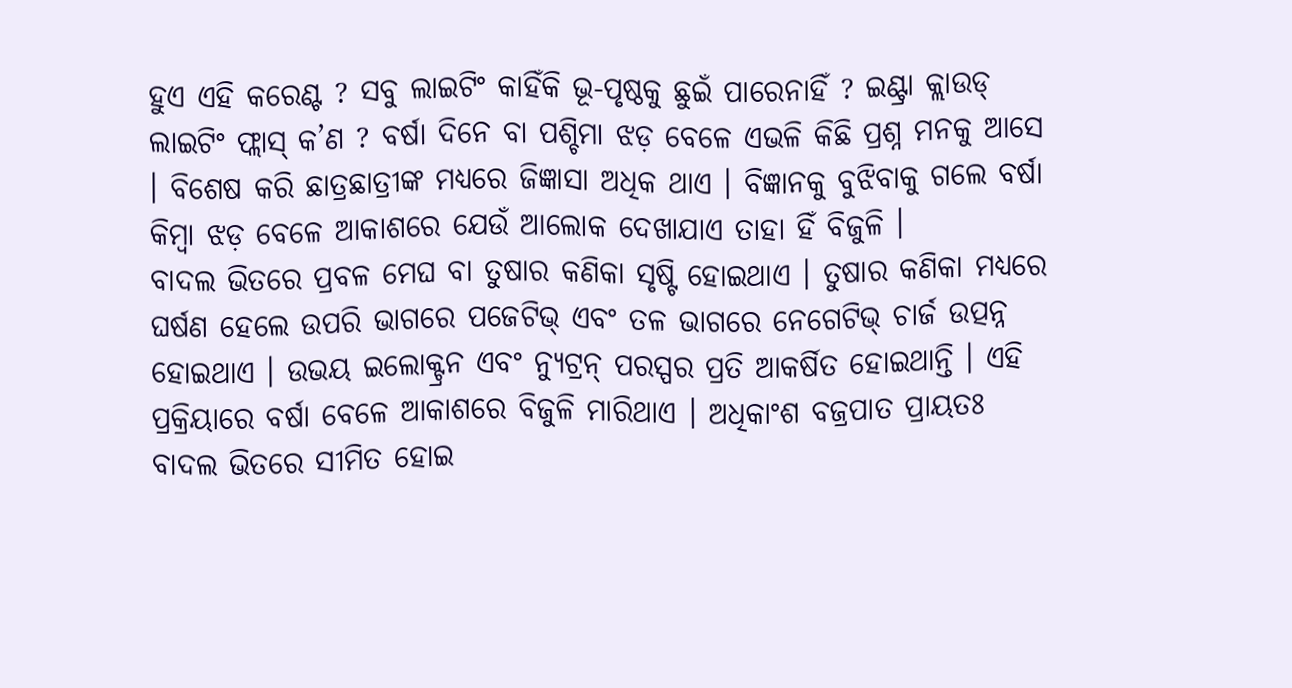ହୁଏ ଏହି କରେଣ୍ଟ ? ସବୁ ଲାଇଟିଂ କାହିଁକି ଭୂ-ପୃଷ୍ଠକୁ ଛୁଇଁ ପାରେନାହିଁ ? ଇଣ୍ଟ୍ରା କ୍ଲାଉଡ୍ ଲାଇଟିଂ ଫ୍ଲାସ୍ କ’ଣ ? ବର୍ଷା ଦିନେ ବା ପଶ୍ଚିମା ଝଡ଼ ବେଳେ ଏଭଳି କିଛି ପ୍ରଶ୍ନ ମନକୁ ଆସେ । ବିଶେଷ କରି ଛାତ୍ରଛାତ୍ରୀଙ୍କ ମଧ୍ୟରେ ଜିଜ୍ଞାସା ଅଧିକ ଥାଏ । ବିଜ୍ଞାନକୁ ବୁଝିବାକୁ ଗଲେ ବର୍ଷା କିମ୍ବା ଝଡ଼ ବେଳେ ଆକାଶରେ ଯେଉଁ ଆଲୋକ ଦେଖାଯାଏ ତାହା ହିଁ ବିଜୁଳି ।
ବାଦଲ ଭିତରେ ପ୍ରବଳ ମେଘ ବା ତୁଷାର କଣିକା ସୃଷ୍ଟି ହୋଇଥାଏ । ତୁଷାର କଣିକା ମଧ୍ୟରେ ଘର୍ଷଣ ହେଲେ ଉପରି ଭାଗରେ ପଜେଟିଭ୍ ଏବଂ ତଳ ଭାଗରେ ନେଗେଟିଭ୍ ଚାର୍ଜ ଉତ୍ପନ୍ନ ହୋଇଥାଏ । ଉଭୟ ଇଲୋକ୍ଟ୍ରନ ଏବଂ ନ୍ୟୁଟ୍ରନ୍ ପରସ୍ପର ପ୍ରତି ଆକର୍ଷିତ ହୋଇଥାନ୍ତି । ଏହି ପ୍ରକ୍ରିୟାରେ ବର୍ଷା ବେଳେ ଆକାଶରେ ବିଜୁଳି ମାରିଥାଏ । ଅଧିକାଂଶ ବଜ୍ରପାତ ପ୍ରାୟତଃ ବାଦଲ ଭିତରେ ସୀମିତ ହୋଇ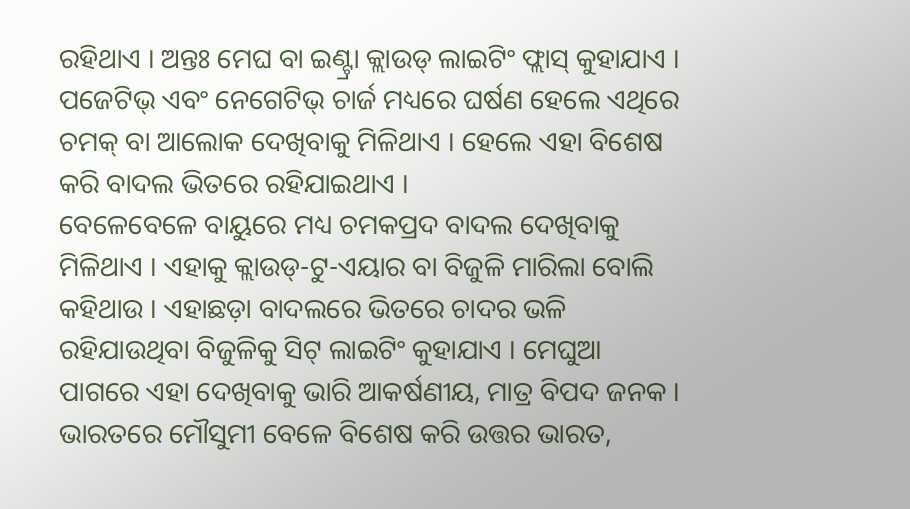ରହିଥାଏ । ଅନ୍ତଃ ମେଘ ବା ଇଣ୍ଟ୍ରା କ୍ଲାଉଡ୍ ଲାଇଟିଂ ଫ୍ଲାସ୍ କୁହାଯାଏ । ପଜେଟିଭ୍ ଏବଂ ନେଗେଟିଭ୍ ଚାର୍ଜ ମଧ୍ୟରେ ଘର୍ଷଣ ହେଲେ ଏଥିରେ ଚମକ୍ ବା ଆଲୋକ ଦେଖିବାକୁ ମିଳିଥାଏ । ହେଲେ ଏହା ବିଶେଷ କରି ବାଦଲ ଭିତରେ ରହିଯାଇଥାଏ ।
ବେଳେବେଳେ ବାୟୁରେ ମଧ୍ୟ ଚମକପ୍ରଦ ବାଦଲ ଦେଖିବାକୁ ମିଳିଥାଏ । ଏହାକୁ କ୍ଲାଉଡ୍-ଟୁ-ଏୟାର ବା ବିଜୁଳି ମାରିଲା ବୋଲି କହିଥାଉ । ଏହାଛଡ଼ା ବାଦଲରେ ଭିତରେ ଚାଦର ଭଳି ରହିଯାଉଥିବା ବିଜୁଳିକୁ ସିଟ୍ ଲାଇଟିଂ କୁହାଯାଏ । ମେଘୁଆ ପାଗରେ ଏହା ଦେଖିବାକୁ ଭାରି ଆକର୍ଷଣୀୟ, ମାତ୍ର ବିପଦ ଜନକ । ଭାରତରେ ମୌସୁମୀ ବେଳେ ବିଶେଷ କରି ଉତ୍ତର ଭାରତ,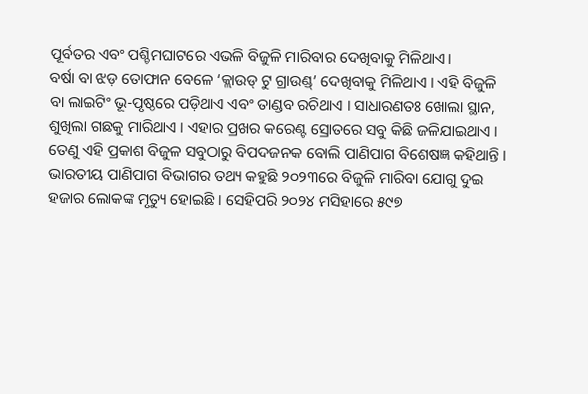ପୂର୍ବତର ଏବଂ ପଶ୍ଚିମଘାଟରେ ଏଭଳି ବିଜୁଳି ମାରିବାର ଦେଖିବାକୁ ମିଳିଥାଏ।
ବର୍ଷା ବା ଝଡ଼ ତୋଫାନ ବେଳେ ‘କ୍ଲାଉଡ୍ ଟୁ ଗ୍ରାଉଣ୍ଡ୍’ ଦେଖିବାକୁ ମିଳିଥାଏ । ଏହି ବିଜୁଳି ବା ଲାଇଟିଂ ଭୂ-ପୃଷ୍ଠରେ ପଡ଼ିଥାଏ ଏବଂ ତାଣ୍ଡବ ରଚିଥାଏ । ସାଧାରଣତଃ ଖୋଲା ସ୍ଥାନ, ଶୁଖିଲା ଗଛକୁ ମାରିଥାଏ । ଏହାର ପ୍ରଖର କରେଣ୍ଟ ସ୍ରୋତରେ ସବୁ କିଛି ଜଳିଯାଇଥାଏ । ତେଣୁ ଏହି ପ୍ରକାଶ ବିଜୁଳ ସବୁଠାରୁ ବିପଦଜନକ ବୋଲି ପାଣିପାଗ ବିଶେଷଜ୍ଞ କହିଥାନ୍ତି । ଭାରତୀୟ ପାଣିପାଗ ବିଭାଗର ତଥ୍ୟ କହୁଛି ୨୦୨୩ରେ ବିଜୁଳି ମାରିବା ଯୋଗୁ ଦୁଇ ହଜାର ଲୋକଙ୍କ ମୃତ୍ୟୁ ହୋଇଛି । ସେହିପରି ୨୦୨୪ ମସିହାରେ ୫୯୭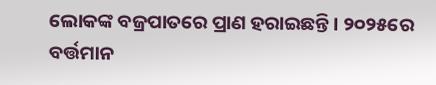ଲୋକଙ୍କ ବଜ୍ରପାତରେ ପ୍ରାଣ ହରାଇଛନ୍ତି । ୨୦୨୫ରେ ବର୍ତ୍ତମାନ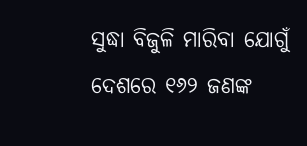ସୁଦ୍ଧା ବିଜୁଳି ମାରିବା ଯୋଗୁଁ ଦେଶରେ ୧୬୨ ଜଣଙ୍କ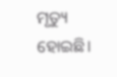ମୃତ୍ୟୁ ହୋଇଛି।